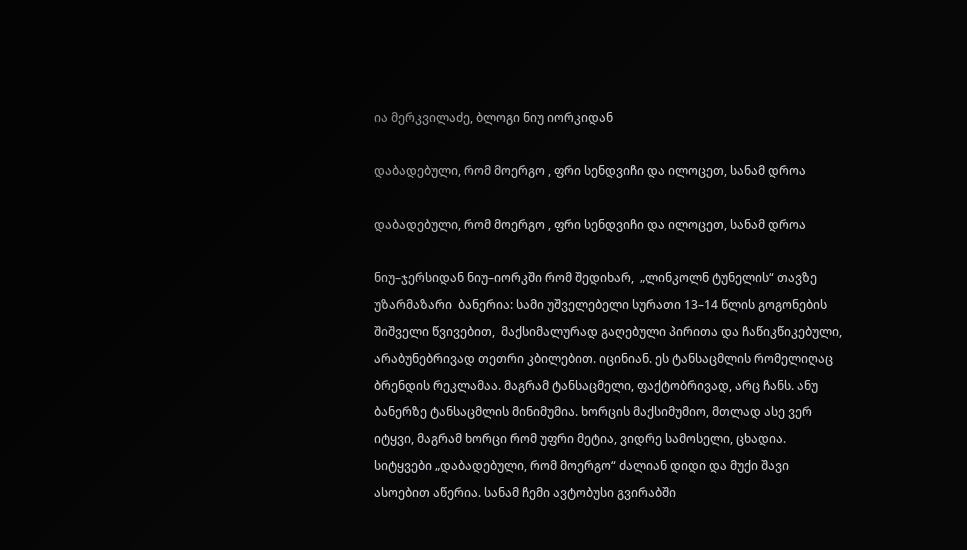ია მერკვილაძე, ბლოგი ნიუ იორკიდან

დაბადებული, რომ მოერგო , ფრი სენდვიჩი და ილოცეთ, სანამ დროა

დაბადებული, რომ მოერგო , ფრი სენდვიჩი და ილოცეთ, სანამ დროა

ნიუ–ჯერსიდან ნიუ–იორკში რომ შედიხარ,  „ლინკოლნ ტუნელის“ თავზე უზარმაზარი  ბანერია: სამი უშველებელი სურათი 13–14 წლის გოგონების შიშველი წვივებით,  მაქსიმალურად გაღებული პირითა და ჩაწიკწიკებული, არაბუნებრივად თეთრი კბილებით. იცინიან. ეს ტანსაცმლის რომელიღაც ბრენდის რეკლამაა. მაგრამ ტანსაცმელი, ფაქტობრივად, არც ჩანს. ანუ ბანერზე ტანსაცმლის მინიმუმია. ხორცის მაქსიმუმიო, მთლად ასე ვერ იტყვი, მაგრამ ხორცი რომ უფრი მეტია, ვიდრე სამოსელი, ცხადია. სიტყვები „დაბადებული, რომ მოერგო“ ძალიან დიდი და მუქი შავი ასოებით აწერია. სანამ ჩემი ავტობუსი გვირაბში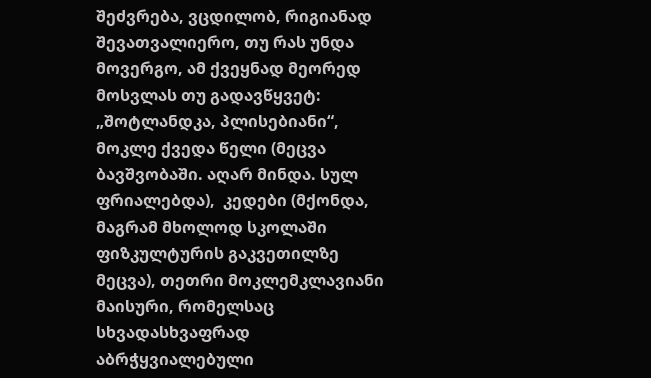შეძვრება, ვცდილობ, რიგიანად შევათვალიერო, თუ რას უნდა მოვერგო, ამ ქვეყნად მეორედ მოსვლას თუ გადავწყვეტ: „შოტლანდკა, პლისებიანი“, მოკლე ქვედა წელი (მეცვა ბავშვობაში. აღარ მინდა. სულ ფრიალებდა),  კედები (მქონდა, მაგრამ მხოლოდ სკოლაში ფიზკულტურის გაკვეთილზე მეცვა), თეთრი მოკლემკლავიანი მაისური, რომელსაც სხვადასხვაფრად აბრჭყვიალებული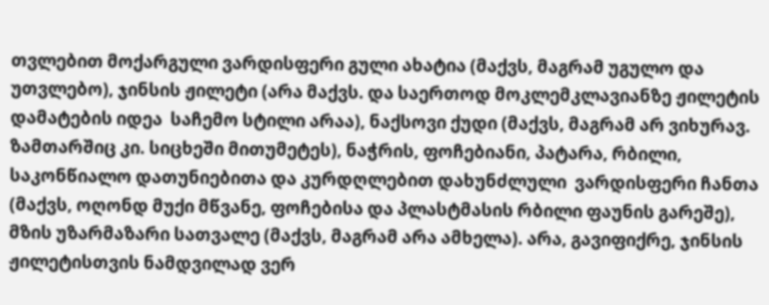თვლებით მოქარგული ვარდისფერი გული ახატია (მაქვს, მაგრამ უგულო და უთვლებო), ჯინსის ჟილეტი (არა მაქვს. და საერთოდ მოკლემკლავიანზე ჟილეტის დამატების იდეა  საჩემო სტილი არაა), ნაქსოვი ქუდი (მაქვს, მაგრამ არ ვიხურავ. ზამთარშიც კი. სიცხეში მითუმეტეს), ნაჭრის, ფოჩებიანი, პატარა, რბილი, საკონწიალო დათუნიებითა და კურდღლებით დახუნძლული  ვარდისფერი ჩანთა (მაქვს, ოღონდ მუქი მწვანე, ფოჩებისა და პლასტმასის რბილი ფაუნის გარეშე), მზის უზარმაზარი სათვალე (მაქვს, მაგრამ არა ამხელა). არა, გავიფიქრე, ჯინსის ჟილეტისთვის ნამდვილად ვერ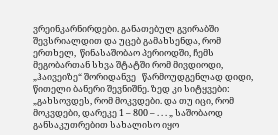ვრეინკარნირდები. განათებულ გვირაბში შევსრიალდით და უცებ გამახსენდა, რომ ერთხელ,  წინასაშობაო პერიოდში, ჩემს მეგობართან სხვა შტატში რომ მივდიოდი, „ჰაივეიზე“ შორიდანვე   წარმოუდგენლად დიდი,  წითელი ბანერი შევნიშნე. ზედ კი სიტყვები: „გახსოვდეს, რომ მოკვდები. და თუ იცი, რომ მოკვდები, დარეკე 1 – 800 – . . . „ საშობაოდ განსაკუთრებით სახალისო იყო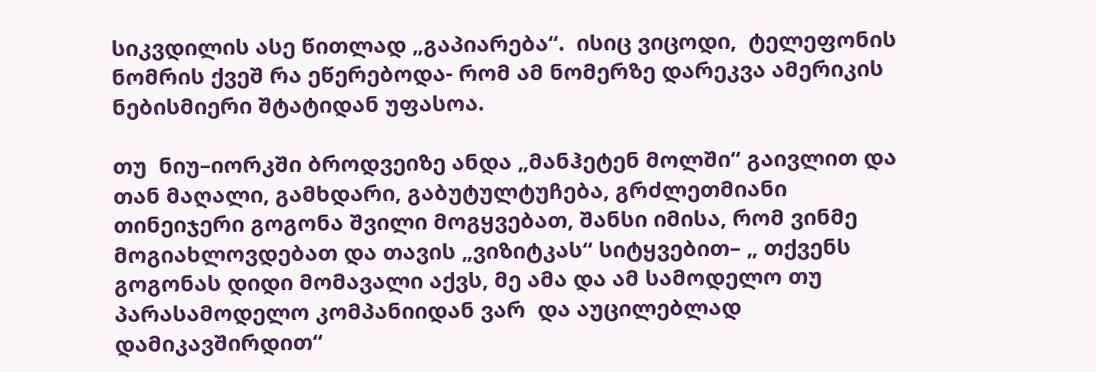სიკვდილის ასე წითლად „გაპიარება“.  ისიც ვიცოდი,  ტელეფონის ნომრის ქვეშ რა ეწერებოდა- რომ ამ ნომერზე დარეკვა ამერიკის ნებისმიერი შტატიდან უფასოა.

თუ  ნიუ–იორკში ბროდვეიზე ანდა „მანჰეტენ მოლში“ გაივლით და თან მაღალი, გამხდარი, გაბუტულტუჩება, გრძლეთმიანი თინეიჯერი გოგონა შვილი მოგყვებათ, შანსი იმისა, რომ ვინმე მოგიახლოვდებათ და თავის „ვიზიტკას“ სიტყვებით– „ თქვენს გოგონას დიდი მომავალი აქვს, მე ამა და ამ სამოდელო თუ პარასამოდელო კომპანიიდან ვარ  და აუცილებლად დამიკავშირდით“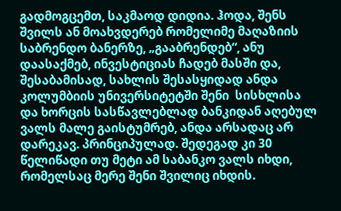გადმოგცემთ, საკმაოდ დიდია. ჰოდა, შენს შვილს ან მოახვდერებ რომელიმე მაღაზიის საბრენდო ბანერზე, „გააბრენდებ“, ანუ დაასაქმებ, ინვესტიციას ჩადებ მასში და, შესაბამისად, სახლის შესასყიდად ანდა კოლუმბიის უნივერსიტეტში შენი  სისხლისა და ხორცის სასწავლებლად ბანკიდან აღებულ ვალს მალე გაისტუმრებ, ანდა არსადაც არ დარეკავ. პრინციპულად. შედეგად კი 30 წელიწადი თუ მეტი ამ საბანკო ვალს იხდი, რომელსაც მერე შენი შვილიც იხდის.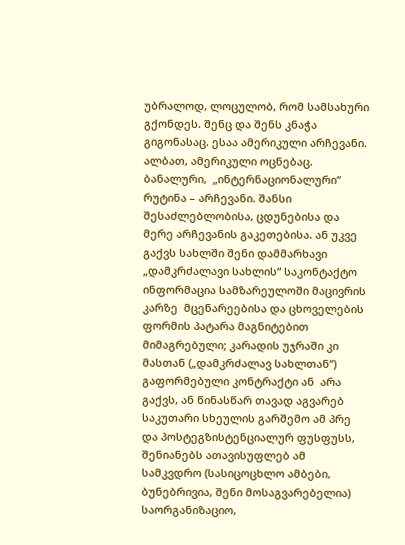უბრალოდ, ლოცულობ, რომ სამსახური გქონდეს. შენც და შენს კნაჭა გიგონასაც. ესაა ამერიკული არჩევანი. ალბათ, ამერიკული ოცნებაც. ბანალური,  „ინტერნაციონალური“ რუტინა – არჩევანი. შანსი შესაძლებლობისა, ცდუნებისა და მერე არჩევანის გაკეთებისა. ან უკვე გაქვს სახლში შენი დამმარხავი „დამკრძალავი სახლის“ საკონტაქტო ინფორმაცია სამზარეულოში მაცივრის კარზე  მცენარეებისა და ცხოველების ფორმის პატარა მაგნიტებით მიმაგრებული; კარადის უჯრაში კი მასთან („დამკრძალავ სახლთან“) გაფორმებული კონტრაქტი ან  არა გაქვს, ან წინასწარ თავად აგვარებ საკუთარი სხეულის გარშემო ამ პრე და პოსტეგზისტენციალურ ფუსფუსს, შენიანებს ათავისუფლებ ამ სამკვდრო (სასიცოცხლო ამბები, ბუნებრივია, შენი მოსაგვარებელია) საორგანიზაციო,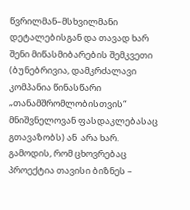წვრილმან–მსხვილმანი დეტალებისგან და თავად ხარ შენი მიწასმიბარების შემკვეთი (ბუნებრივია, დამკრძალავი კომპანია წინასწარი „თანამშრომლობისთვის“ მნიშვნელოვან ფასდაკლებასაც გთავაზობს) ან  არა ხარ. გამოდის, რომ ცხოვრებაც პროექტია თავისი ბიზნეს –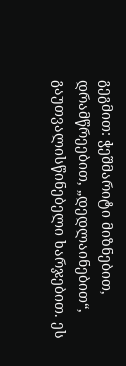გეგმით: ჭეშმარიტი მიზნებით, დრამწრეებით, „დედლაინებით“, გაუთვალისწინებელი ხარჯებით. ეს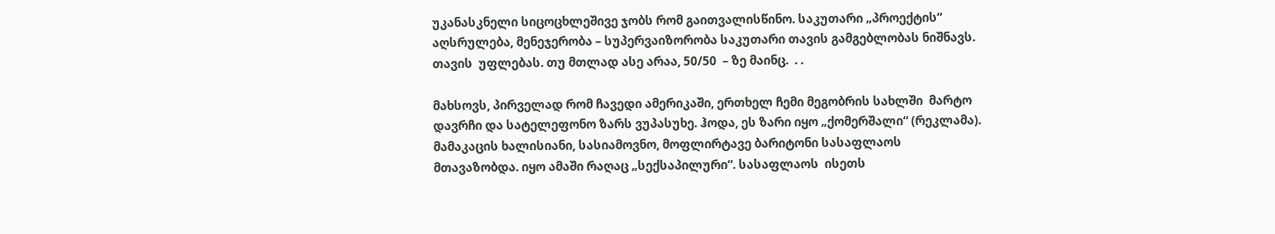უკანასკნელი სიცოცხლეშივე ჯობს რომ გაითვალისწინო. საკუთარი „პროექტის“ აღსრულება, მენეჯერობა – სუპერვაიზორობა საკუთარი თავის გამგებლობას ნიშნავს. თავის  უფლებას. თუ მთლად ასე არაა, 50/50  – ზე მაინც.  . .

მახსოვს, პირველად რომ ჩავედი ამერიკაში, ერთხელ ჩემი მეგობრის სახლში  მარტო დავრჩი და სატელეფონო ზარს ვუპასუხე. ჰოდა, ეს ზარი იყო „ქომერშალი“ (რეკლამა).  მამაკაცის ხალისიანი, სასიამოვნო, მოფლირტავე ბარიტონი სასაფლაოს მთავაზობდა. იყო ამაში რაღაც „სექსაპილური“. სასაფლაოს  ისეთს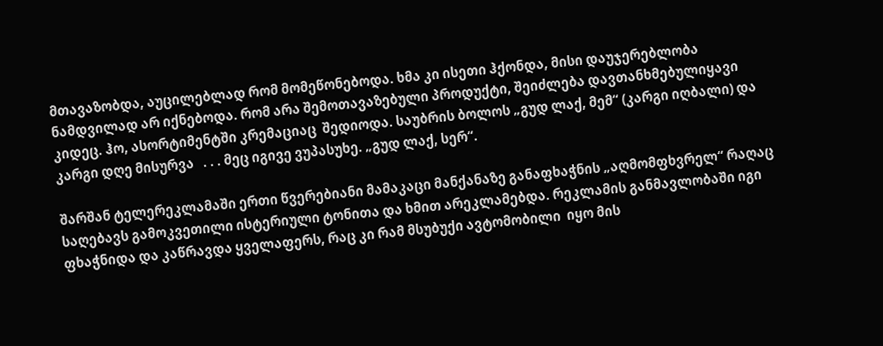მთავაზობდა, აუცილებლად რომ მომეწონებოდა. ხმა კი ისეთი ჰქონდა, მისი დაუჯერებლობა ნამდვილად არ იქნებოდა. რომ არა შემოთავაზებული პროდუქტი, შეიძლება დავთანხმებულიყავი კიდეც. ჰო, ასორტიმენტში კრემაციაც  შედიოდა. საუბრის ბოლოს „გუდ ლაქ, მემ“ (კარგი იღბალი) და კარგი დღე მისურვა   . . . მეც იგივე ვუპასუხე. „გუდ ლაქ, სერ“.

შარშან ტელერეკლამაში ერთი წვერებიანი მამაკაცი მანქანაზე განაფხაჭნის „აღმომფხვრელ“ რაღაც საღებავს გამოკვეთილი ისტერიული ტონითა და ხმით არეკლამებდა. რეკლამის განმავლობაში იგი ფხაჭნიდა და კაწრავდა ყველაფერს, რაც კი რამ მსუბუქი ავტომობილი  იყო მის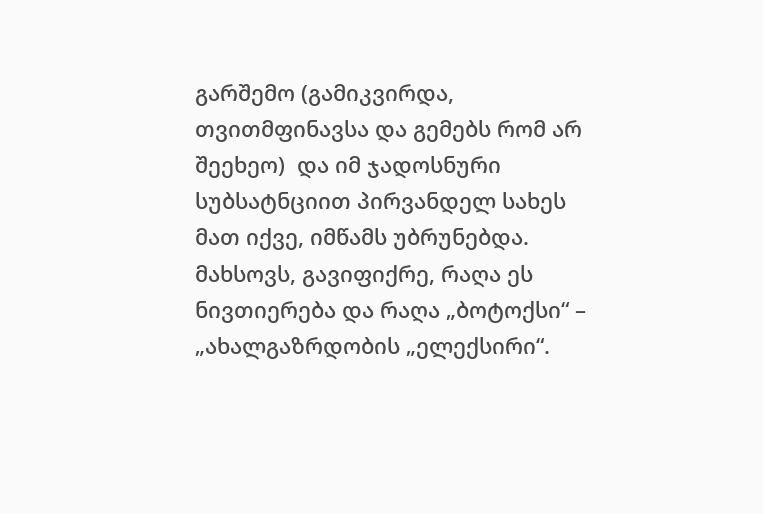გარშემო (გამიკვირდა, თვითმფინავსა და გემებს რომ არ შეეხეო)  და იმ ჯადოსნური სუბსატნციით პირვანდელ სახეს მათ იქვე, იმწამს უბრუნებდა.  მახსოვს, გავიფიქრე, რაღა ეს ნივთიერება და რაღა „ბოტოქსი“ – „ახალგაზრდობის „ელექსირი“.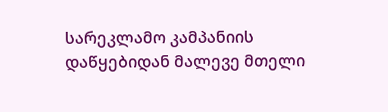სარეკლამო კამპანიის დაწყებიდან მალევე მთელი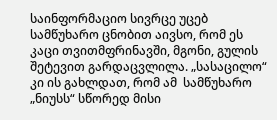საინფორმაციო სივრცე უცებ სამწუხარო ცნობით აივსო, რომ ეს კაცი თვითმფრინავში, მგონი, გულის შეტევით გარდაცვლილა. „სასაცილო“ კი ის გახლდათ, რომ ამ  სამწუხარო „ნიუსს“ სწორედ მისი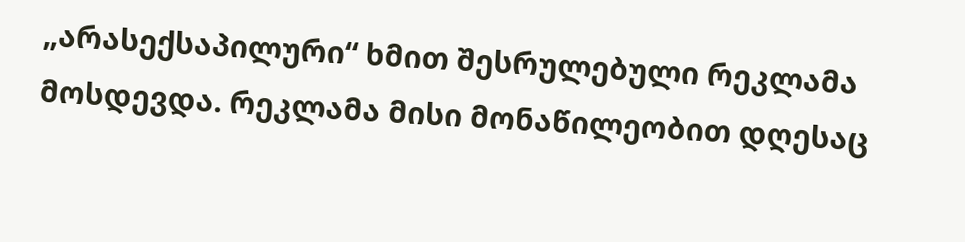„არასექსაპილური“ ხმით შესრულებული რეკლამა მოსდევდა. რეკლამა მისი მონაწილეობით დღესაც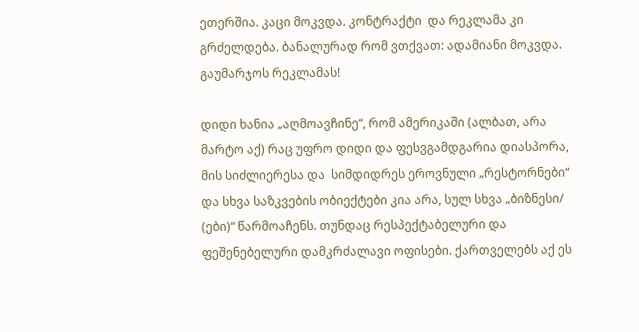ეთერშია. კაცი მოკვდა. კონტრაქტი  და რეკლამა კი გრძელდება. ბანალურად რომ ვთქვათ: ადამიანი მოკვდა. გაუმარჯოს რეკლამას!

დიდი ხანია „აღმოავჩინე“, რომ ამერიკაში (ალბათ, არა მარტო აქ) რაც უფრო დიდი და ფესვგამდგარია დიასპორა, მის სიძლიერესა და  სიმდიდრეს ეროვნული „რესტორნები“ და სხვა საზკვების ობიექტები კია არა, სულ სხვა „ბიზნესი/ (ები)“ წარმოაჩენს. თუნდაც რესპექტაბელური და ფეშენებელური დამკრძალავი ოფისები. ქართველებს აქ ეს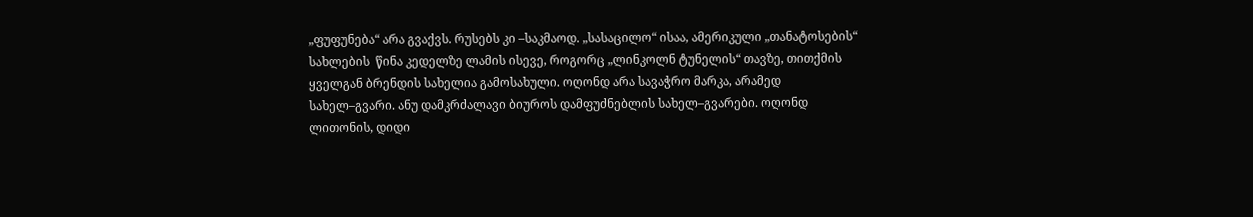„ფუფუნება“ არა გვაქვს. რუსებს კი –საკმაოდ. „სასაცილო“ ისაა, ამერიკული „თანატოსების“ სახლების  წინა კედელზე ლამის ისევე, როგორც „ლინკოლნ ტუნელის“ თავზე, თითქმის ყველგან ბრენდის სახელია გამოსახული. ოღონდ არა სავაჭრო მარკა, არამედ სახელ–გვარი. ანუ დამკრძალავი ბიუროს დამფუძნებლის სახელ–გვარები. ოღონდ  ლითონის, დიდი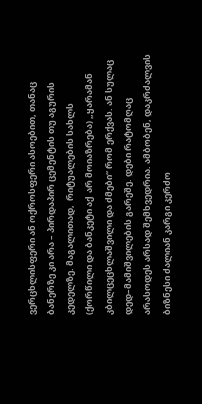ვერცხლისფერი ან ოქროსფერი ასოებით, თანაც ბანერზე კი არა – პირდაპირ ცემენტის თუ აგურის კედელზე. მაგალითად,  რიტუალების სახლს (ქორწილი და ბანკეტი აქ  არ მოიაზრება) „ყარამან კბილცეცხლაშვილი და ძმები“ რომ ერქვას. ან სულაც დედ–მამიშვილების გარეშე. დები რატომღაც არასოდეს არსად შემხვედრია. ამბობენ, დაკრძალვის ბიზნესი ძალიან კარგი კერძო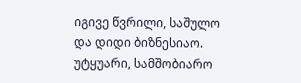იგივე წვრილი, საშულო და დიდი ბიზნესიაო. უტყუარი, სამშობიარო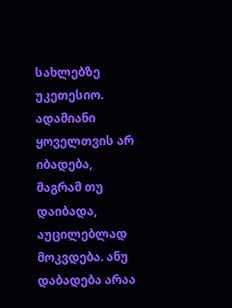სახლებზე უკეთესიო. ადამიანი ყოველთვის არ იბადება, მაგრამ თუ დაიბადა, აუცილებლად მოკვდება. ანუ დაბადება არაა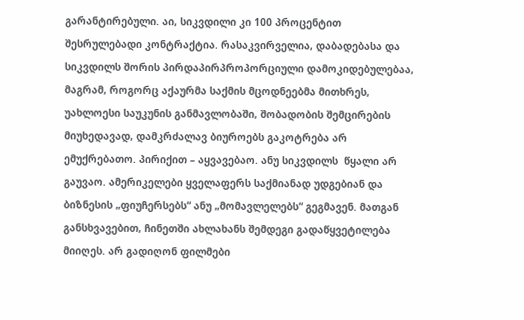გარანტირებული. აი, სიკვდილი კი 100 პროცენტით შესრულებადი კონტრაქტია. რასაკვირველია, დაბადებასა და სიკვდილს შორის პირდაპირპროპორციული დამოკიდებულებაა, მაგრამ, როგორც აქაურმა საქმის მცოდნეებმა მითხრეს, უახლოესი საუკუნის განმავლობაში, შობადობის შემცირების მიუხედავად, დამკრძალავ ბიუროებს გაკოტრება არ ემუქრებათო. პირიქით – აყვავებაო. ანუ სიკვდილს  წყალი არ გაუვაო. ამერიკელები ყველაფერს საქმიანად უდგებიან და  ბიზნესის „ფიუჩერსებს“ ანუ „მომავლელებს“ გეგმავენ. მათგან განსხვავებით, ჩინეთში ახლახანს შემდეგი გადაწყვეტილება მიიღეს. არ გადიღონ ფილმები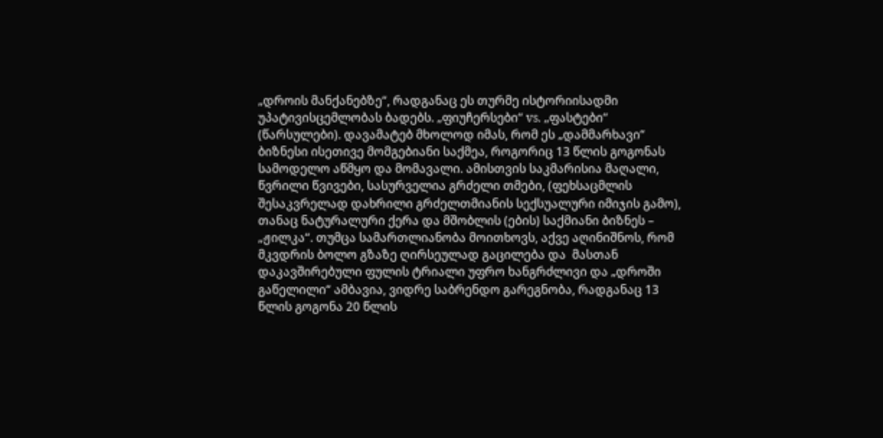„დროის მანქანებზე“, რადგანაც ეს თურმე ისტორიისადმი უპატივისცემლობას ბადებს. „ფიუჩერსები“ vs. „ფასტები“ (წარსულები). დავამატებ მხოლოდ იმას, რომ ეს „დამმარხავი“ ბიზნესი ისეთივე მომგებიანი საქმეა, როგორიც 13 წლის გოგონას სამოდელო აწმყო და მომავალი. ამისთვის საკმარისია მაღალი, წვრილი წვივები, სასურველია გრძელი თმები, (ფეხსაცმლის შესაკვრელად დახრილი გრძელთმიანის სექსუალური იმიჯის გამო), თანაც ნატურალური ქერა და მშობლის (ების) საქმიანი ბიზნეს – „ჟილკა“. თუმცა სამართლიანობა მოითხოვს, აქვე აღინიშნოს, რომ მკვდრის ბოლო გზაზე ღირსეულად გაცილება და  მასთან დაკავშირებული ფულის ტრიალი უფრო ხანგრძლივი და „დროში გაწელილი“ ამბავია, ვიდრე საბრენდო გარეგნობა, რადგანაც 13 წლის გოგონა 20 წლის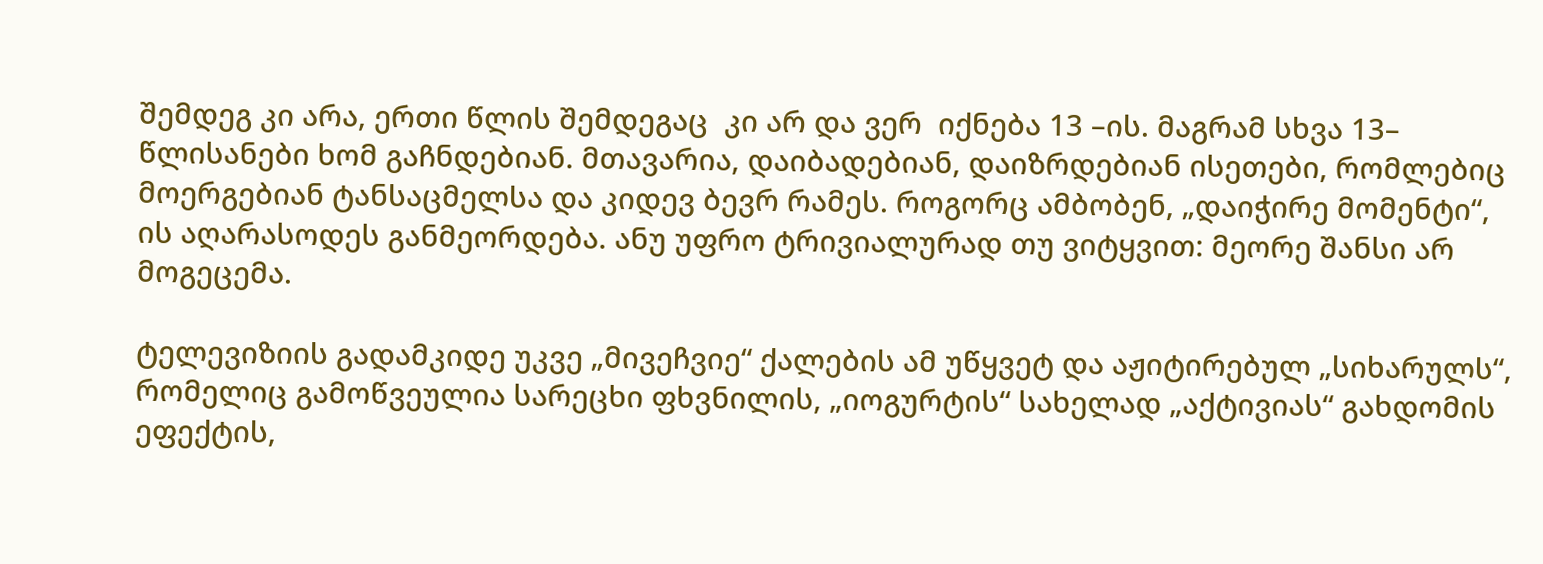შემდეგ კი არა, ერთი წლის შემდეგაც  კი არ და ვერ  იქნება 13 –ის. მაგრამ სხვა 13– წლისანები ხომ გაჩნდებიან. მთავარია, დაიბადებიან, დაიზრდებიან ისეთები, რომლებიც მოერგებიან ტანსაცმელსა და კიდევ ბევრ რამეს. როგორც ამბობენ, „დაიჭირე მომენტი“, ის აღარასოდეს განმეორდება. ანუ უფრო ტრივიალურად თუ ვიტყვით: მეორე შანსი არ მოგეცემა.

ტელევიზიის გადამკიდე უკვე „მივეჩვიე“ ქალების ამ უწყვეტ და აჟიტირებულ „სიხარულს“, რომელიც გამოწვეულია სარეცხი ფხვნილის, „იოგურტის“ სახელად „აქტივიას“ გახდომის ეფექტის,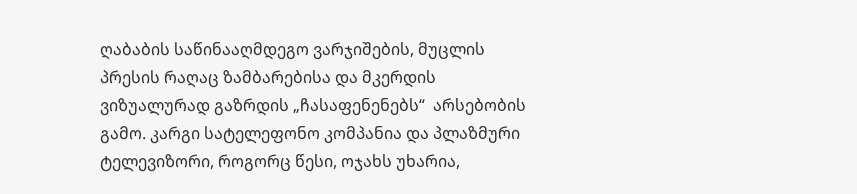ღაბაბის საწინააღმდეგო ვარჯიშების, მუცლის პრესის რაღაც ზამბარებისა და მკერდის ვიზუალურად გაზრდის „ჩასაფენენებს“  არსებობის გამო. კარგი სატელეფონო კომპანია და პლაზმური ტელევიზორი, როგორც წესი, ოჯახს უხარია,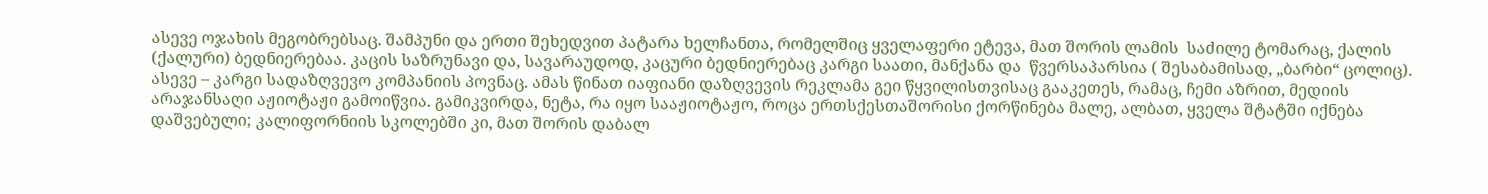ასევე ოჯახის მეგობრებსაც. შამპუნი და ერთი შეხედვით პატარა ხელჩანთა, რომელშიც ყველაფერი ეტევა, მათ შორის ლამის  საძილე ტომარაც, ქალის (ქალური) ბედნიერებაა. კაცის საზრუნავი და, სავარაუდოდ, კაცური ბედნიერებაც კარგი საათი, მანქანა და  წვერსაპარსია ( შესაბამისად, „ბარბი“ ცოლიც). ასევე – კარგი სადაზღვევო კომპანიის პოვნაც. ამას წინათ იაფიანი დაზღვევის რეკლამა გეი წყვილისთვისაც გააკეთეს, რამაც, ჩემი აზრით, მედიის არაჯანსაღი აჟიოტაჟი გამოიწვია. გამიკვირდა, ნეტა, რა იყო სააჟიოტაჟო, როცა ერთსქესთაშორისი ქორწინება მალე, ალბათ, ყველა შტატში იქნება დაშვებული; კალიფორნიის სკოლებში კი, მათ შორის დაბალ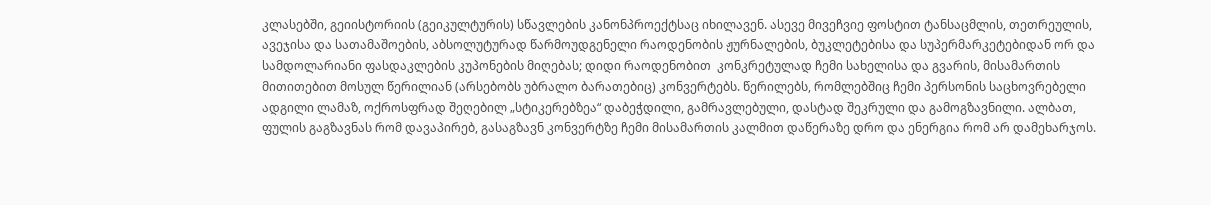კლასებში, გეიისტორიის (გეიკულტურის) სწავლების კანონპროექტსაც იხილავენ. ასევე მივეჩვიე ფოსტით ტანსაცმლის, თეთრეულის, ავეჯისა და სათამაშოების, აბსოლუტურად წარმოუდგენელი რაოდენობის ჟურნალების, ბუკლეტებისა და სუპერმარკეტებიდან ორ და სამდოლარიანი ფასდაკლების კუპონების მიღებას; დიდი რაოდენობით  კონკრეტულად ჩემი სახელისა და გვარის, მისამართის მითითებით მოსულ წერილიან (არსებობს უბრალო ბარათებიც) კონვერტებს. წერილებს, რომლებშიც ჩემი პერსონის საცხოვრებელი ადგილი ლამაზ, ოქროსფრად შეღებილ „სტიკერებზეა“ დაბეჭდილი, გამრავლებული, დასტად შეკრული და გამოგზავნილი. ალბათ, ფულის გაგზავნას რომ დავაპირებ, გასაგზავნ კონვერტზე ჩემი მისამართის კალმით დაწერაზე დრო და ენერგია რომ არ დამეხარჯოს.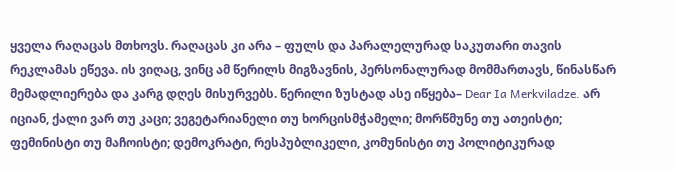ყველა რაღაცას მთხოვს. რაღაცას კი არა – ფულს და პარალელურად საკუთარი თავის რეკლამას ეწევა. ის ვიღაც, ვინც ამ წერილს მიგზავნის, პერსონალურად მომმართავს, წინასწარ მემადლიერება და კარგ დღეს მისურვებს. წერილი ზუსტად ასე იწყება– Dear Ia Merkviladze. არ იციან, ქალი ვარ თუ კაცი; ვეგეტარიანელი თუ ხორცისმჭამელი; მორწმუნე თუ ათეისტი; ფემინისტი თუ მაჩოისტი; დემოკრატი, რესპუბლიკელი, კომუნისტი თუ პოლიტიკურად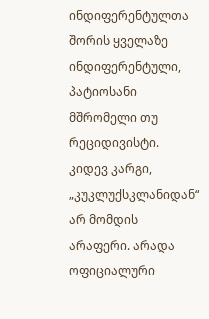ინდიფერენტულთა შორის ყველაზე ინდიფერენტული, პატიოსანი მშრომელი თუ რეციდივისტი. კიდევ კარგი, „კუკლუქსკლანიდან“ არ მომდის არაფერი. არადა ოფიციალური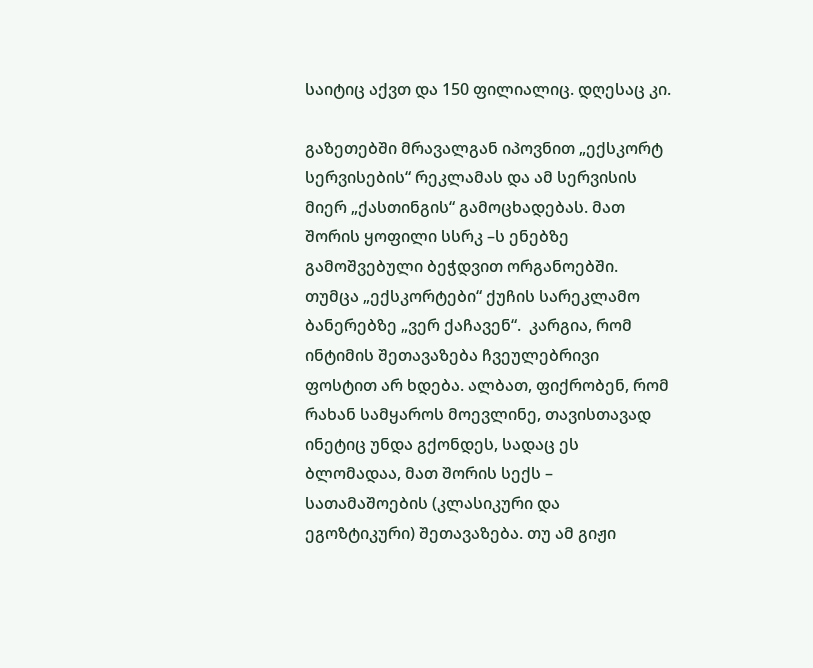საიტიც აქვთ და 150 ფილიალიც. დღესაც კი.

გაზეთებში მრავალგან იპოვნით „ექსკორტ სერვისების“ რეკლამას და ამ სერვისის მიერ „ქასთინგის“ გამოცხადებას. მათ შორის ყოფილი სსრკ –ს ენებზე გამოშვებული ბეჭდვით ორგანოებში. თუმცა „ექსკორტები“ ქუჩის სარეკლამო ბანერებზე „ვერ ქაჩავენ“.  კარგია, რომ ინტიმის შეთავაზება ჩვეულებრივი ფოსტით არ ხდება. ალბათ, ფიქრობენ, რომ რახან სამყაროს მოევლინე, თავისთავად ინეტიც უნდა გქონდეს, სადაც ეს ბლომადაა, მათ შორის სექს – სათამაშოების (კლასიკური და ეგოზტიკური) შეთავაზება. თუ ამ გიჟი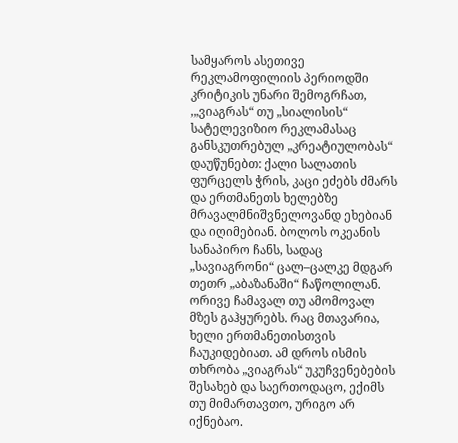სამყაროს ასეთივე რეკლამოფილიის პერიოდში კრიტიკის უნარი შემოგრჩათ, ,„ვიაგრას“ თუ „სიალისის“ სატელევიზიო რეკლამასაც  განსკუთრებულ „კრეატიულობას“ დაუწუნებთ: ქალი სალათის ფურცელს ჭრის, კაცი ეძებს ძმარს და ერთმანეთს ხელებზე მრავალმნიშვნელოვანდ ეხებიან და იღიმებიან. ბოლოს ოკეანის სანაპირო ჩანს, სადაც „სავიაგრონი“ ცალ–ცალკე მდგარ თეთრ „აბაზანაში“ ჩაწოლილან. ორივე ჩამავალ თუ ამომოვალ მზეს გაჰყურებს. რაც მთავარია, ხელი ერთმანეთისთვის ჩაუკიდებიათ. ამ დროს ისმის თხრობა „ვიაგრას“ უკუჩვენებების შესახებ და საერთოდაცო, ექიმს თუ მიმართავთო, ურიგო არ იქნებაო.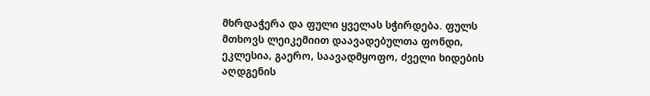მხრდაჭერა და ფული ყველას სჭირდება. ფულს მთხოვს ლეიკემიით დაავადებულთა ფონდი, ეკლესია, გაერო, საავადმყოფო, ძველი ხიდების აღდგენის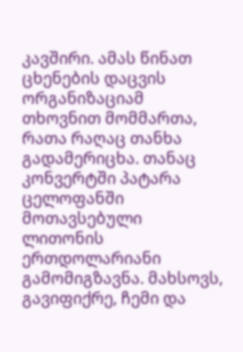კავშირი. ამას წინათ ცხენების დაცვის ორგანიზაციამ თხოვნით მომმართა, რათა რაღაც თანხა გადამერიცხა. თანაც კონვერტში პატარა ცელოფანში მოთავსებული ლითონის ერთდოლარიანი გამომიგზავნა. მახსოვს, გავიფიქრე, ჩემი და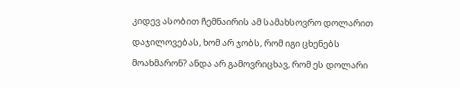კიდევ ასობით ჩემნაირის ამ სამახსოვრო დოლარით დაჯილოვებას, ხომ არ ჯობს, რომ იგი ცხენებს მოახმარონ? ანდა არ გამოვრიცხავ, რომ ეს დოლარი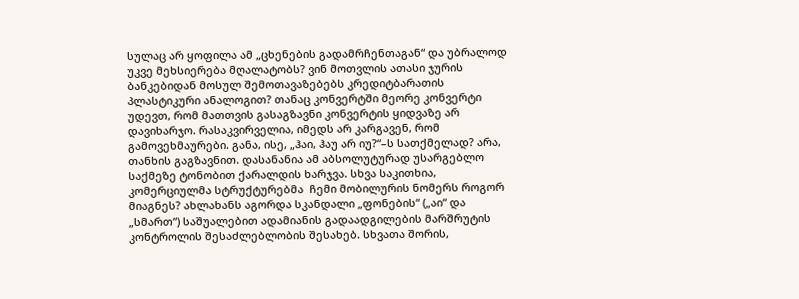სულაც არ ყოფილა ამ „ცხენების გადამრჩენთაგან“ და უბრალოდ  უკვე მეხსიერება მღალატობს? ვინ მოთვლის ათასი ჯურის ბანკებიდან მოსულ შემოთავაზებებს კრედიტბარათის პლასტიკური ანალოგით? თანაც კონვერტში მეორე კონვერტი უდევთ, რომ მათთვის გასაგზავნი კონვერტის ყიდვაზე არ დავიხარჯო. რასაკვირველია, იმედს არ კარგავენ, რომ გამოვეხმაურები. განა, ისე, „ჰაი, ჰაუ არ იუ?“–ს სათქმელად? არა, თანხის გაგზავნით. დასანანია ამ აბსოლუტურად უსარგებლო საქმეზე ტონობით ქარალდის ხარჯვა. სხვა საკითხია, კომერციულმა სტრუქტურებმა  ჩემი მობილურის ნომერს როგორ მიაგნეს? ახლახანს აგორდა სკანდალი „ფონების“ („აი“ და „სმართ“) საშუალებით ადამიანის გადაადგილების მარშრუტის კონტროლის შესაძლებლობის შესახებ. სხვათა შორის,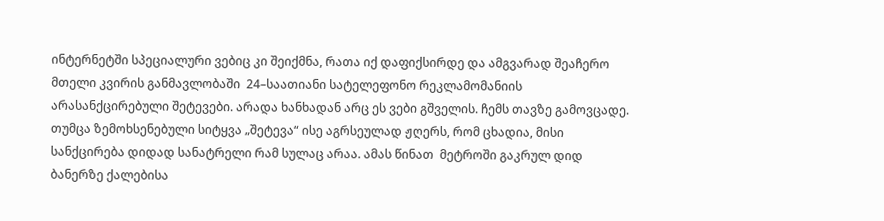ინტერნეტში სპეციალური ვებიც კი შეიქმნა, რათა იქ დაფიქსირდე და ამგვარად შეაჩერო მთელი კვირის განმავლობაში  24–საათიანი სატელეფონო რეკლამომანიის  არასანქცირებული შეტევები. არადა ხანხადან არც ეს ვები გშველის. ჩემს თავზე გამოვცადე. თუმცა ზემოხსენებული სიტყვა „შეტევა“ ისე აგრსეულად ჟღერს, რომ ცხადია, მისი სანქცირება დიდად სანატრელი რამ სულაც არაა. ამას წინათ  მეტროში გაკრულ დიდ ბანერზე ქალებისა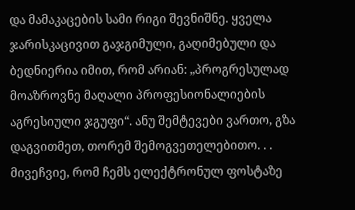და მამაკაცების სამი რიგი შევნიშნე. ყველა ჯარისკაცივით გაჯგიმული, გაღიმებული და ბედნიერია იმით, რომ არიან: „პროგრესულად მოაზროვნე მაღალი პროფესიონალიების აგრესიული ჯგუფი“. ანუ შემტევები ვართო, გზა დაგვითმეთ, თორემ შემოგვეთელებითო. . . მივეჩვიე, რომ ჩემს ელექტრონულ ფოსტაზე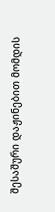შესაშური დაჟინებით მომდის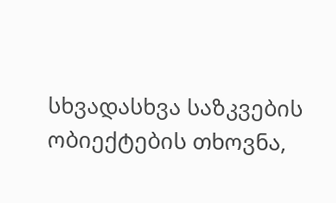სხვადასხვა საზკვების ობიექტების თხოვნა,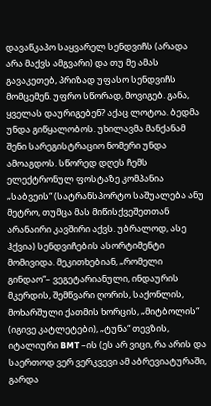დავაწკაპო საყვარელ სენდვიჩს (არადა არა მაქვს ამგვარი) და თუ მე ამას გავაკეთებ, პრიზად უფასო სენდვიჩს მომცემენ. უფრო სწორად, მოვიგებ. განა, ყველას დაურიგებენ? აქაც ლოტოა. ბედმა უნდა გიწყალობოს. უხილავმა მანქანამ შენი სარეგისტრაციო ნომერი უნდა ამოაგდოს. სწორედ დღეს ჩემს ელექტრონულ ფოსტაზე კომპანია „საბვეის“ (სატრანსპორტო საშუალება ანუ მეტრო, თუმცა მას მიწისქვეშეთთან არანაირი კავშირი აქვს. უბრალოდ, ასე ჰქვია) სენდვიჩების ასორტიმენტი მომივიდა. მეკითხებიან, „რომელი გინდაო“– ვეგეტარიანული, ინდაურის მკერდის, შემწვარი ღორის, საქონლის, მოხარშული ქათმის ხორცის, „მიტბოლის“ (იგივე კატლეტები), „ტუნა“ თევზის, იტალიური BMT –ის (ეს არ ვიცი, რა არის და საერთოდ ვერ ვერკვევი ამ აბრევიატურაში, გარდა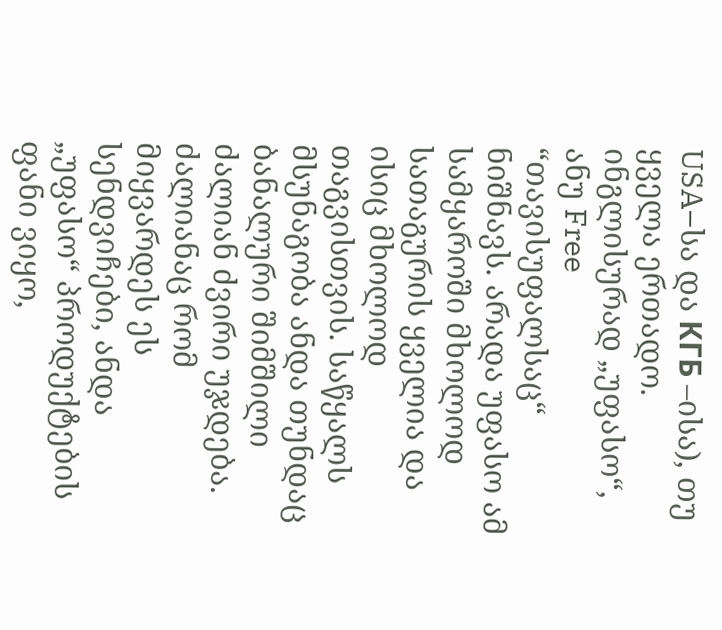USA–სა და КГБ –ისა), თუ ყველა ერთადო.  ინგლისურად „უფასო“, ანუ Free “თავისუფალსაც“ ნიშნავს. არადა უფასო ამ სამყაროში მხოლოდ სათაგურის ყველია და ისიც მხოლოდ თაგვისთვის. საწყალს  მსუნაგობა ანდა თუნდაც ბანალური შიმშილი ძალიან ძვირი უჯდება. ძალიანაც რომ მიყვარდეს ეს სენდვიჩები, ანდა „უფასო“ პროდუქტების ფანი ვიყო,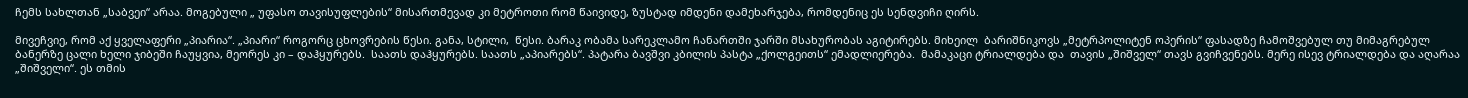ჩემს სახლთან „საბვეი“ არაა. მოგებული „ უფასო თავისუფლების“ მისართმევად კი მეტროთი რომ წაივიდე, ზუსტად იმდენი დამეხარჯება, რომდენიც ეს სენდვიჩი ღირს.

მივეჩვიე, რომ აქ ყველაფერი „პიარია“. „პიარი“ როგორც ცხოვრების წესი. განა, სტილი,  წესი. ბარაკ ობამა სარეკლამო ჩანართში ჯარში მსახურობას აგიტირებს. მიხეილ  ბარიშნიკოვს „მეტრპოლიტენ ოპერის“ ფასადზე ჩამოშვებულ თუ მიმაგრებულ ბანერზე ცალი ხელი ჯიბეში ჩაუყვია, მეორეს კი – დაჰყურებს.  საათს დაჰყურებს. საათს „აპიარებს“. პატარა ბავშვი კბილის პასტა „ქოლგეითს“ ემადლიერება.  მამაკაცი ტრიალდება და  თავის „შიშველ“ თავს გვიჩვენებს. მერე ისევ ტრიალდება და აღარაა „შიშველი“. ეს თმის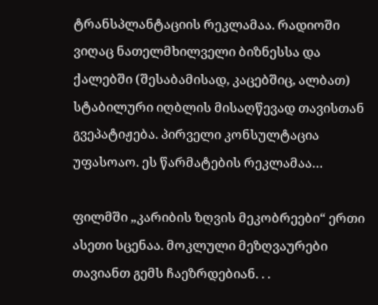ტრანსპლანტაციის რეკლამაა. რადიოში ვიღაც ნათელმხილველი ბიზნესსა და ქალებში (შესაბამისად, კაცებშიც, ალბათ) სტაბილური იღბლის მისაღწევად თავისთან გვეპატიჟება. პირველი კონსულტაცია უფასოაო. ეს წარმატების რეკლამაა…

ფილმში „კარიბის ზღვის მეკობრეები“ ერთი ასეთი სცენაა. მოკლული მეზღვაურები თავიანთ გემს ჩაეზრდებიან. . .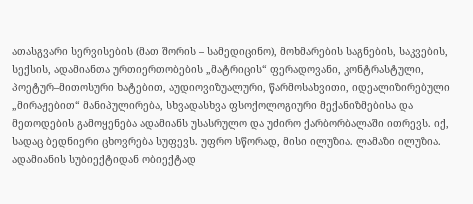ათასგვარი სერვისების (მათ შორის – სამედიცინო), მოხმარების საგნების, საკვების, სექსის, ადამიანთა ურთიერთობების „მატრიცის“ ფერადოვანი, კონტრასტული, პოეტურ–მითოსური ხატებით, აუდიოვიზუალური, წარმოსახვითი, იდეალიზირებული „მირაჟებით“ მანიპულირება, სხვადასხვა ფსოქოლოგიური მექანიზმებისა და მეთოდების გამოყენება ადამიანს უსასრულო და უძირო ქარბორბალაში ითრევს. იქ, სადაც ბედნიერი ცხოვრება სუფევს. უფრო სწორად, მისი ილუზია. ლამაზი ილუზია. ადამიანის სუბიექტიდან ობიექტად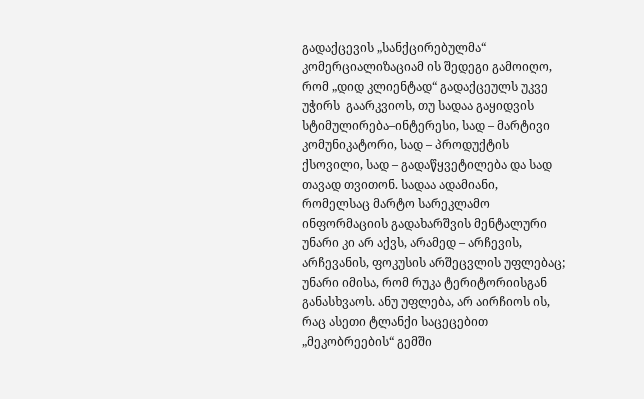გადაქცევის „სანქცირებულმა“ კომერციალიზაციამ ის შედეგი გამოიღო, რომ „დიდ კლიენტად“ გადაქცეულს უკვე უჭირს  გაარკვიოს, თუ სადაა გაყიდვის  სტიმულირება–ინტერესი, სად – მარტივი კომუნიკატორი, სად – პროდუქტის ქსოვილი, სად – გადაწყვეტილება და სად თავად თვითონ. სადაა ადამიანი, რომელსაც მარტო სარეკლამო ინფორმაციის გადახარშვის მენტალური უნარი კი არ აქვს, არამედ – არჩევის, არჩევანის, ფოკუსის არშეცვლის უფლებაც; უნარი იმისა, რომ რუკა ტერიტორიისგან განასხვაოს. ანუ უფლება, არ აირჩიოს ის, რაც ასეთი ტლანქი საცეცებით  „მეკობრეების“ გემში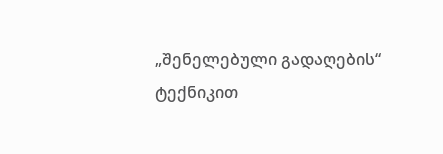„შენელებული გადაღების“ ტექნიკით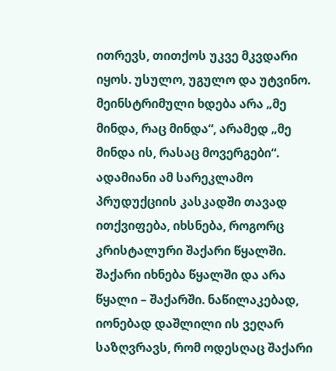ითრევს, თითქოს უკვე მკვდარი იყოს. უსულო, უგულო და უტვინო. მეინსტრიმული ხდება არა „მე მინდა, რაც მინდა“, არამედ „მე მინდა ის, რასაც მოვერგები“. ადამიანი ამ სარეკლამო პრუდუქციის კასკადში თავად ითქვიფება, იხსნება, როგორც კრისტალური შაქარი წყალში. შაქარი იხნება წყალში და არა წყალი – შაქარში. ნაწილაკებად, იონებად დაშლილი ის ვეღარ საზღვრავს, რომ ოდესღაც შაქარი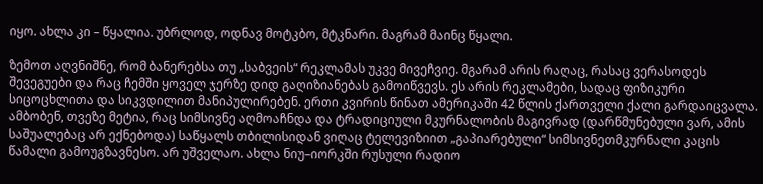იყო. ახლა კი – წყალია. უბრლოდ, ოდნავ მოტკბო, მტკნარი. მაგრამ მაინც წყალი.

ზემოთ აღვნიშნე, რომ ბანერებსა თუ „საბვეის“ რეკლამას უკვე მივეჩვიე. მგარამ არის რაღაც, რასაც ვერასოდეს შევეგუები და რაც ჩემში ყოველ ჯერზე დიდ გაღიზიანებას გამოიწვევს. ეს არის რეკლამები, სადაც ფიზიკური სიცოცხლითა და სიკვდილით მანიპულირებენ. ერთი კვირის წინათ ამერიკაში 42 წლის ქართველი ქალი გარდაიცვალა. ამბობენ, თვეზე მეტია, რაც სიმსივნე აღმოაჩნდა და ტრადიციული მკურნალობის მაგივრად (დარწმუნებული ვარ, ამის საშუალებაც არ ექნებოდა) საწყალს თბილისიდან ვიღაც ტელევიზიით „გაპიარებული“ სიმსივნეთმკურნალი კაცის წამალი გამოუგზავნესო. არ უშველაო. ახლა ნიუ–იორკში რუსული რადიო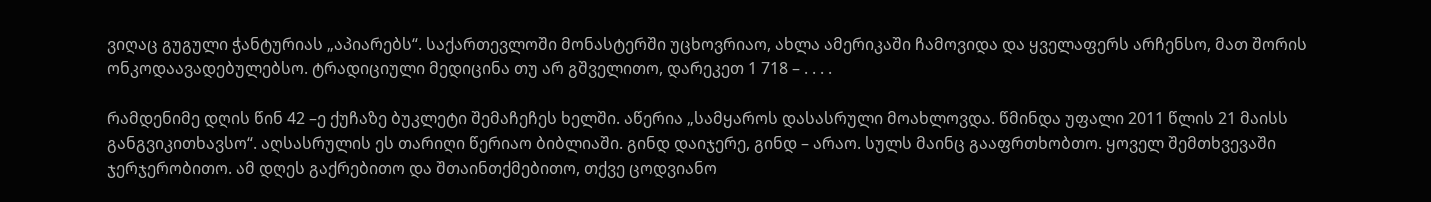ვიღაც გუგული ჭანტურიას „აპიარებს“. საქართევლოში მონასტერში უცხოვრიაო, ახლა ამერიკაში ჩამოვიდა და ყველაფერს არჩენსო, მათ შორის ონკოდაავადებულებსო. ტრადიციული მედიცინა თუ არ გშველითო, დარეკეთ 1 718 – . . . .

რამდენიმე დღის წინ 42 –ე ქუჩაზე ბუკლეტი შემაჩეჩეს ხელში. აწერია „სამყაროს დასასრული მოახლოვდა. წმინდა უფალი 2011 წლის 21 მაისს განგვიკითხავსო“. აღსასრულის ეს თარიღი წერიაო ბიბლიაში. გინდ დაიჯერე, გინდ – არაო. სულს მაინც გააფრთხობთო. ყოველ შემთხვევაში ჯერჯერობითო. ამ დღეს გაქრებითო და შთაინთქმებითო, თქვე ცოდვიანო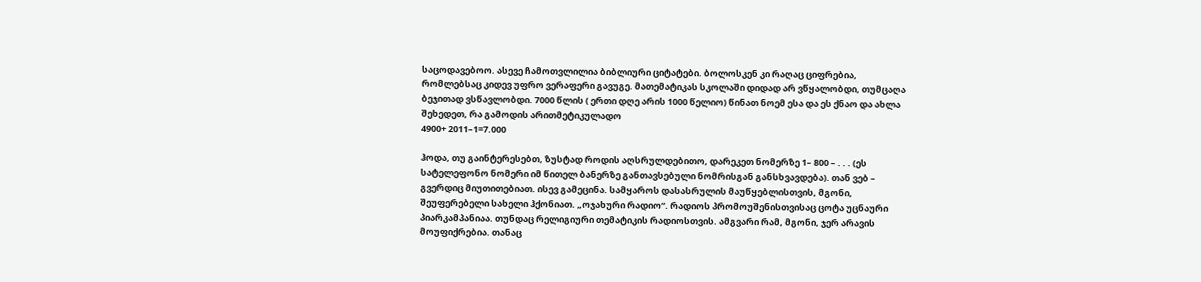საცოდავებოო. ასევე ჩამოთვლილია ბიბლიური ციტატები. ბოლოსკენ კი რაღაც ციფრებია, რომლებსაც კიდევ უფრო ვერაფერი გავუგე. მათემატიკას სკოლაში დიდად არ ვწყალობდი, თუმცაღა ბეჯითად ვსწავლობდი. 7000 წლის ( ერთი დღე არის 1000 წელიო) წინათ ნოემ ესა და ეს ქნაო და ახლა შეხედეთ, რა გამოდის არითმეტიკულადო
4900+ 2011–1=7.000

ჰოდა, თუ გაინტერესებთ, ზუსტად როდის აღსრულდებითო, დარეკეთ ნომერზე 1– 800 – . . . (ეს  სატელეფონო ნომერი იმ წითელ ბანერზე განთავსებული ნომრისგან განსხვავდება). თან ვებ – გვერდიც მიუთითებიათ. ისევ გამეცინა. სამყაროს დასასრულის მაუწყებლისთვის, მგონი, შეუფერებელი სახელი ჰქონიათ. „ოჯახური რადიო“. რადიოს პრომოუშენისთვისაც ცოტა უცნაური პიარკამპანიაა. თუნდაც რელიგიური თემატიკის რადიოსთვის. ამგვარი რამ, მგონი, ჯერ არავის მოუფიქრებია. თანაც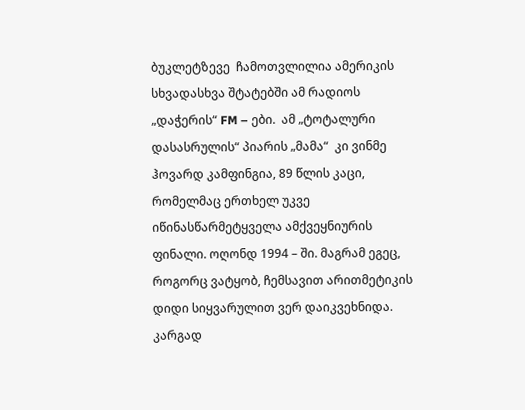ბუკლეტზევე  ჩამოთვლილია ამერიკის სხვადასხვა შტატებში ამ რადიოს „დაჭერის“ FM – ები.  ამ „ტოტალური დასასრულის“ პიარის „მამა“  კი ვინმე ჰოვარდ კამფინგია, 89 წლის კაცი, რომელმაც ერთხელ უკვე იწინასწარმეტყველა ამქვეყნიურის ფინალი. ოღონდ 1994 – ში. მაგრამ ეგეც, როგორც ვატყობ, ჩემსავით არითმეტიკის დიდი სიყვარულით ვერ დაიკვეხნიდა. კარგად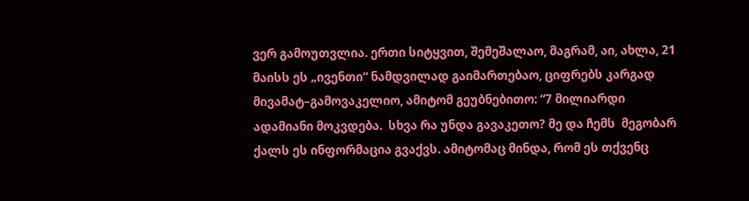ვერ გამოუთვლია. ერთი სიტყვით, შემეშალაო, მაგრამ, აი, ახლა, 21 მაისს ეს „ივენთი“ ნამდვილად გაიმართებაო, ციფრებს კარგად მივამატ–გამოვაკელიო, ამიტომ გეუბნებითო: “7 მილიარდი ადამიანი მოკვდება.  სხვა რა უნდა გავაკეთო? მე და ჩემს  მეგობარ ქალს ეს ინფორმაცია გვაქვს. ამიტომაც მინდა, რომ ეს თქვენც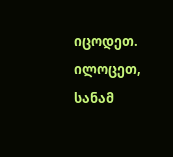იცოდეთ. ილოცეთ, სანამ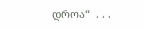დროა“  . . .